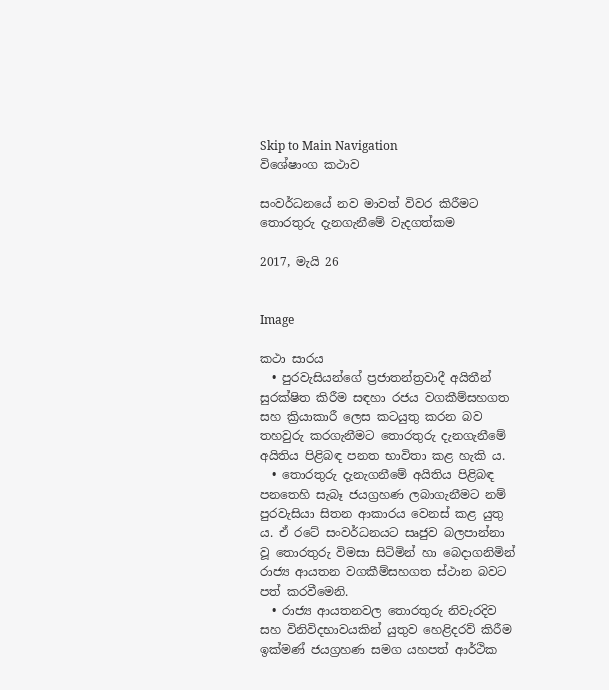Skip to Main Navigation
විශේෂාංග කථාව

සංවර්ධනයේ නව මාවත් විවර කිරීමට තොරතුරු දැනගැනීමේ වැදගත්කම

2017, මැයි 26


Image

කථා සාරය
  • පුරවැසියන්ගේ ප්‍ර‍ජාතන්ත්‍ර‍වාදී අයිතීන් සුරක්ෂිත කිරීම සඳහා රජය වගකීම්සහගත සහ ක්‍රියාකාරී ලෙස කටයුතු කරන බව තහවුරු කරගැනීමට තොරතුරු දැනගැනීමේ අයිතිය පිළිබඳ පනත භාවිතා කළ හැකි ය.
  • තොරතුරු දැනැගනීමේ අයිතිය පිළිබඳ පනතෙහි සැබෑ ජයග්‍ර‍හණ ලබාගැනීමට නම් පුරවැසියා සිතන ආකාරය වෙනස් කළ යුතු ය. ඒ රටේ සංවර්ධනයට සෘජුව බලපාන්නා වූ තොරතුරු විමසා සිටිමින් හා බෙදාගනිමින් රාජ්‍ය ආයතන වගකීම්සහගත ස්ථාන බවට පත් කරවීමෙනි.
  • රාජ්‍ය ආයතනවල තොරතුරු නිවැරදිව සහ විනිවිදභාවයකින් යුතුව හෙළිදරව් කිරීම ඉක්මණ් ජයග්‍ර‍හණ සමග යහපත් ආර්ථික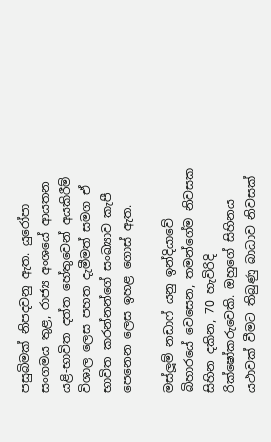පසුබිමක් නිපදවනු ඇත. යුරෝපා සංගමය තුළ, රාජ්‍ය අංශයේ ආයතන යළි-භාවිත දත්ත හේතුවෙන් අයකිරීම් විශාල ලෙස පහත දැමීමත් සමග ඒ භාවිත කරන්නන්ගේ සංඛ්‍යාව කැපී පෙනෙන ලෙස ඉහළ ගොස් ඇත.

මස්ලූම් නඩාෆ් යනු ඉන්දියාවේ බිහාරයේ වෙසෙන, තමන්ගේම නිවසක සිහින දකින, 70 හැවිරිදි රික්ෂෝකරුවෙකි. ඔහුගේ සිහිනය යථාවක් වීමට තිබුණු බාධාව නිවසක්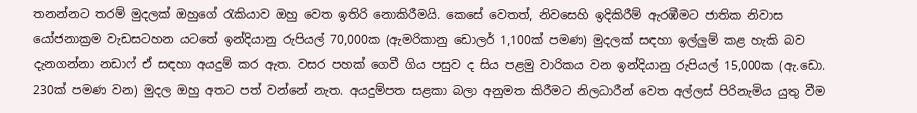තනන්නට තරම් මුදලක් ඔහුගේ රැකියාව ඔහු වෙත ඉතිරි නොකිරීමයි. කෙසේ වෙතත්, නිවසෙහි ඉදිකිරීම් ඇරඹීමට ජාතික නිවාස යෝජනාක්‍ර‍ම වැඩසටහන යටතේ ඉන්දියානු රුපියල් 70,000ක (ඇමරිකානු ඩොලර් 1,100ක් පමණ) මුදලක් සඳහා ඉල්ලුම් කළ හැකි බව දැනගන්නා නඩාෆ් ඒ සඳහා අයදුම් කර ඇත. වසර පහක් ගෙවී ගිය පසුව ද සිය පළමු වාරිකය වන ඉන්දියානු රුපියල් 15,000ක (ඇ.ඩො. 230ක් පමණ වන) මුදල ඔහු අතට පත් වන්නේ නැත. අයදුම්පත සළකා බලා අනුමත කිරීමට නිලධාරීන් වෙත අල්ලස් පිරිනැමිය යුතු වීම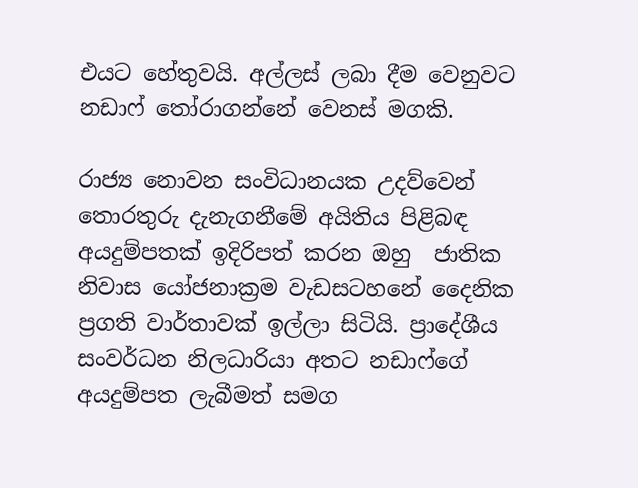එයට හේතුවයි. අල්ලස් ලබා දීම වෙනුවට නඩාෆ් තෝරාගන්නේ වෙනස් මගකි.

රාජ්‍ය නොවන සංවිධානයක උදව්වෙන් තොරතුරු දැනැගනීමේ අයිතිය පිළිබඳ අයදුම්පතක් ඉදිරිපත් කරන ඔහු  ජාතික නිවාස යෝජනාක්‍ර‍ම වැඩසටහනේ දෛනික ප්‍ර‍ගති වාර්තාවක් ඉල්ලා සිටියි. ප්‍රාදේශීය සංවර්ධන නිලධාරියා අතට නඩාෆ්ගේ අයදුම්පත ලැබීමත් සමග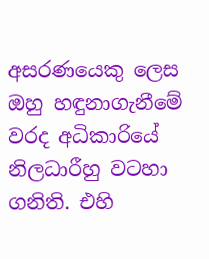අසරණයෙකු ලෙස ඔහු හඳුනාගැනීමේ වරද අධිකාරියේ නිලධාරීහු වටහා ගනිති. එහි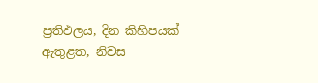ප්‍ර‍තිඵලය, දින කිහිපයක් ඇතුළත, නිවස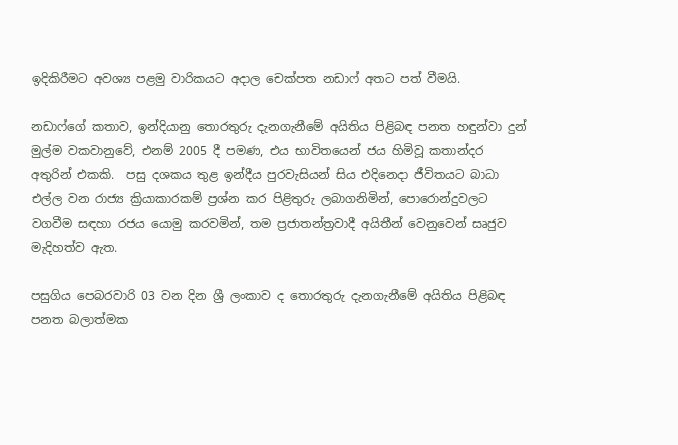ඉදිකිරීමට අවශ්‍ය පළමු වාරිකයට අදාල චෙක්පත නඩාෆ් අතට පත් වීමයි.

නඩාෆ්ගේ කතාව, ඉන්දියානු තොරතුරු දැනගැනීමේ අයිතිය පිළිබඳ පනත හඳුන්වා දුන් මුල්ම වකවානුවේ, එනම් 2005 දී පමණ, එය භාවිතයෙන් ජය හිමිවූ කතාන්දර අතුරින් එකකි.  පසු දශකය තුළ ඉන්දීය පුරවැසියන් සිය එදිනෙදා ජීවිතයට බාධා එල්ල වන රාජ්‍ය ක්‍රියාකාරකම් ප්‍ර‍ශ්න කර පිළිතුරු ලබාගනිමින්, පොරොන්දුවලට වගවීම සඳහා රජය යොමු කරවමින්, තම ප්‍ර‍ජාතන්ත්‍ර‍වාදී අයිතීන් වෙනුවෙන් සෘජුව මැදිහත්ව ඇත.

පසුගිය පෙබරවාරි 03 වන දින ශ්‍රී ලංකාව ද තොරතුරු දැනගැනීමේ අයිතිය පිළිබඳ පනත බලාත්මක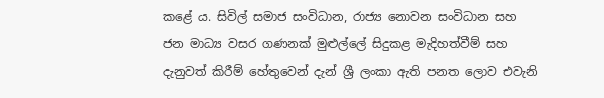කළේ ය. සිවිල් සමාජ සංවිධාන, රාජ්‍ය නොවන සංවිධාන සහ ජන මාධ්‍ය වසර ගණනක් මුළුල්ලේ සිදුකළ මැදිහත්වීම් සහ දැනුවත් කිරීම් හේතුවෙන් දැන් ශ්‍රී ලංකා ඇති පනත ලොව එවැනි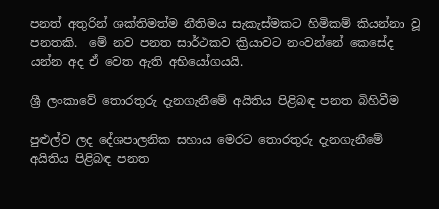පනත් අතුරින් ශක්තිමත්ම නීතිමය සැකැස්මකට හිමිකම් කියන්නා වූ පනතකි.  මේ නව පනත සාර්ථකව ක්‍රියාවට නංවන්නේ කෙසේද යන්න අද ඒ වෙත ඇති අභියෝගයයි.

ශ්‍රී ලංකාවේ තොරතුරු දැනගැනීමේ අයිතිය පිළිබඳ පනත බිහිවීම

පුළුල්ව ලද දේශපාලනික සහාය මෙරට තොරතුරු දැනගැනීමේ අයිතිය පිළිබඳ පනත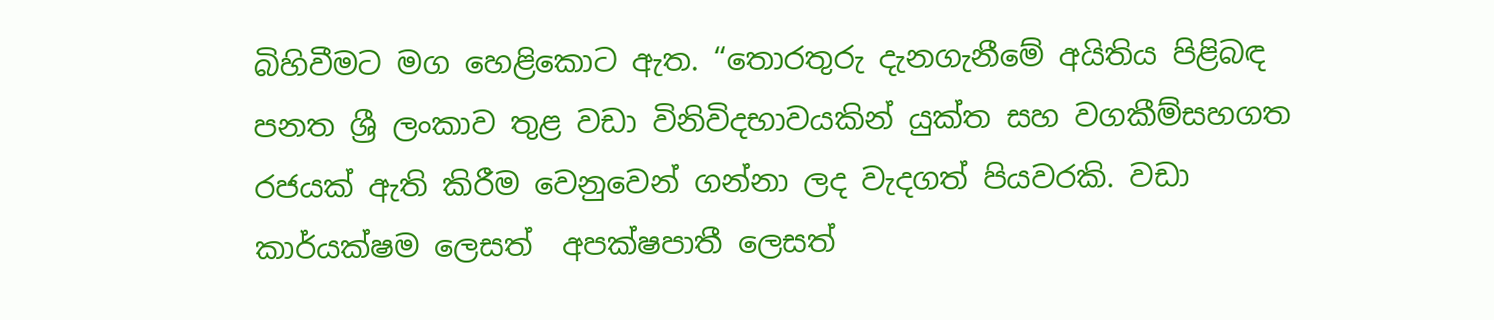බිහිවීමට මග හෙළිකොට ඇත. “තොරතුරු දැනගැනීමේ අයිතිය පිළිබඳ පනත ශ්‍රී ලංකාව තුළ වඩා විනිවිදභාවයකින් යුක්ත සහ වගකීම්සහගත රජයක් ඇති කිරීම වෙනුවෙන් ගන්නා ලද වැදගත් පියවරකි. වඩා කාර්යක්ෂම ලෙසත්  අපක්ෂපාතී ලෙසත්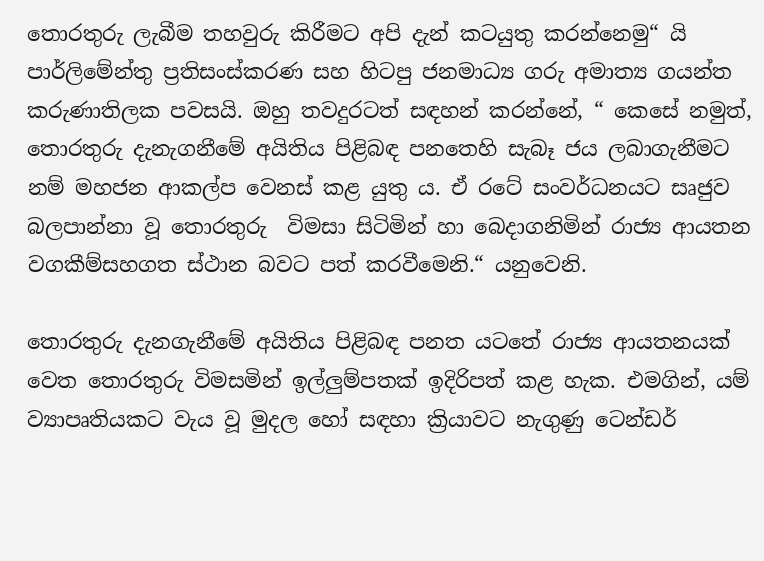තොරතුරු ලැබීම තහවුරු කිරීමට අපි දැන් කටයුතු කරන්නෙමු“ යි පාර්ලිමේන්තු ප්‍ර‍තිසංස්කරණ සහ හිටපු ජනමාධ්‍ය ගරු අමාත්‍ය ගයන්ත කරුණාතිලක පවසයි. ඔහු තවදුරටත් සඳහන් කරන්නේ, “ කෙසේ නමුත්, තොරතුරු දැනැගනීමේ අයිතිය පිළිබඳ පනතෙහි සැබෑ ජය ලබාගැනීමට නම් මහජන ආකල්ප වෙනස් කළ යුතු ය. ඒ රටේ සංවර්ධනයට සෘජුව බලපාන්නා වූ තොරතුරු  විමසා සිටිමින් හා බෙදාගනිමින් රාජ්‍ය ආයතන වගකීම්සහගත ස්ථාන බවට පත් කරවීමෙනි.“ යනුවෙනි.

තොරතුරු දැනගැනීමේ අයිතිය පිළිබඳ පනත යටතේ රාජ්‍ය ආයතනයක් වෙත තොරතුරු විමසමින් ඉල්ලුම්පතක් ඉදිරිපත් කළ හැක. එමගින්, යම් ව්‍යාපෘතියකට වැය වූ මුදල හෝ සඳහා ක්‍රියාවට නැගුණු ටෙන්ඩර්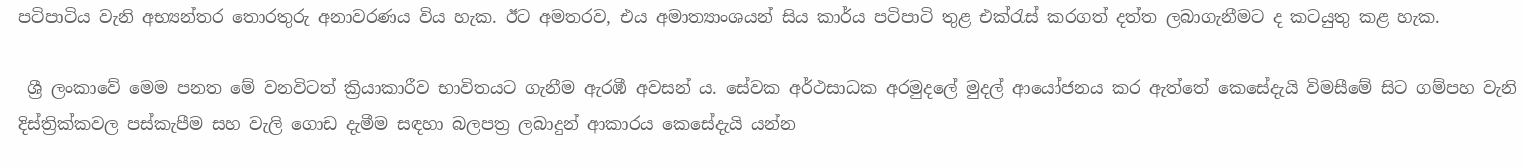පටිපාටිය වැනි අභ්‍යන්තර තොරතුරු අනාවරණය විය හැක. ඊට අමතරව, එය අමාත්‍යාංශයන් සිය කාර්ය පටිපාටි තුළ එක්රැස් කරගත් දත්ත ලබාගැනීමට ද කටයුතු කළ හැක.

 ශ්‍රී ලංකාවේ මෙම පනත මේ වනවිටත් ක්‍රියාකාරීව භාවිතයට ගැනීම ඇරඹී අවසන් ය. සේවක අර්ථසාධක අරමුදලේ මුදල් ආයෝජනය කර ඇත්තේ කෙසේදැයි විමසීමේ සිට ගම්පහ වැනි දිස්ත්‍රික්කවල පස්කැපීම සහ වැලි ගොඩ දැමීම සඳහා බලපත්‍ර‍ ලබාදුන් ආකාරය කෙසේදැයි යන්න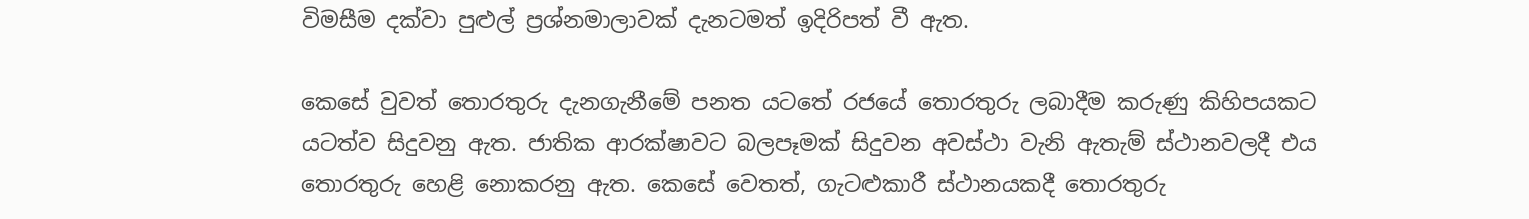විමසීම දක්වා පුළුල් ප්‍ර‍ශ්නමාලාවක් දැනටමත් ඉදිරිපත් වී ඇත.

කෙසේ වුවත් තොරතුරු දැනගැනීමේ පනත යටතේ රජයේ තොරතුරු ලබාදීම කරුණු කිහිපයකට යටත්ව සිදුවනු ඇත. ජාතික ආරක්ෂාවට බලපෑමක් සිදුවන අවස්ථා වැනි ඇතැම් ස්ථානවලදී එය තොරතුරු හෙළි නොකරනු ඇත. කෙසේ වෙතත්, ගැටළුකාරී ස්ථානයකදී තොරතුරු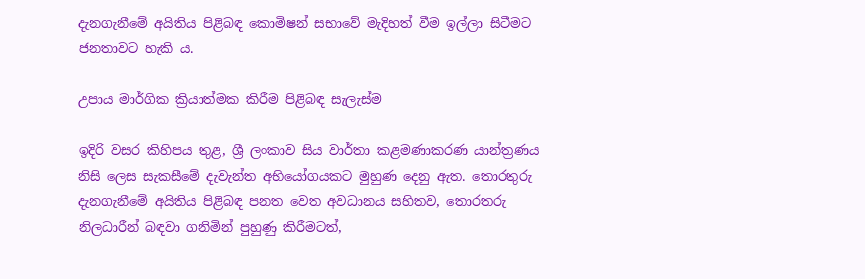දැනගැනීමේ අයිතිය පිළිබඳ කොමිෂන් සභාවේ මැදිහත් වීම ඉල්ලා සිටීමට ජනතාවට හැකි ය.

උපාය මාර්ගික ක්‍රියාත්මක කිරීම පිළිබඳ සැලැස්ම

ඉදිරි වසර කිහිපය තුළ, ශ්‍රී ලංකාව සිය වාර්තා කළමණාකරණ යාන්ත්‍ර‍ණය නිසි ලෙස සැකසීමේ දැවැන්ත අභියෝගයකට මුහුණ දෙනු ඇත. තොරතුරු දැනගැනීමේ අයිතිය පිළිබඳ පනත වෙත අවධානය සහිතව, තොරතරු නිලධාරීන් බඳවා ගනිමින් පුහුණු කිරීමටත්,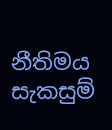නීතිමය සැකසුම්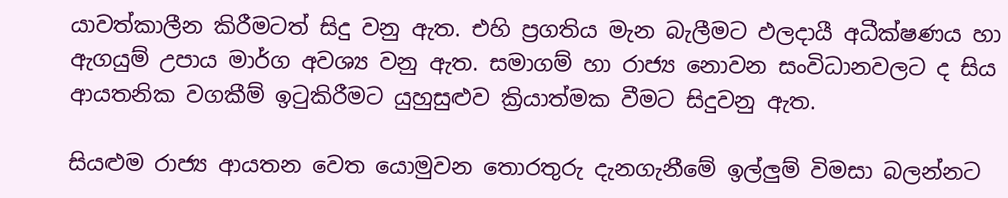යාවත්කාලීන කිරීමටත් සිදු වනු ඇත. එහි ප්‍ර‍ගතිය මැන බැලීමට ඵලදායී අධීක්ෂණය හා ඇගයුම් උපාය මාර්ග අවශ්‍ය වනු ඇත. සමාගම් හා රාජ්‍ය නොවන සංවිධානවලට ද සිය ආයතනික වගකීම් ඉටුකිරීමට යුහුසුළුව ක්‍රියාත්මක වීමට සිදුවනු ඇත.

සියළුම රාජ්‍ය ආයතන වෙත යොමුවන තොරතුරු දැනගැනීමේ ඉල්ලුම් විමසා බලන්නට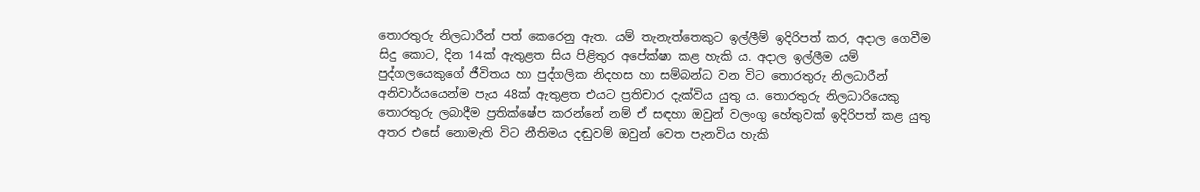තොරතුරු නිලධාරීන් පත් කෙරෙනු ඇත. යම් තැනැත්තෙකුට ඉල්ලීම් ඉදිරිපත් කර, අදාල ගෙවීම සිදු කොට, දින 14ක් ඇතුළත සිය පිළිතුර අපේක්ෂා කළ හැකි ය. අදාල ඉල්ලීම යම් පුද්ගලයෙකුගේ ජීවිතය හා පුද්ගලික නිදහස හා සම්බන්ධ වන විට තොරතුරු නිලධාරීන් අනිවාර්යයෙන්ම පැය 48ක් ඇතුළත එයට ප්‍ර‍තිචාර දැක්විය යුතු ය. තොරතුරු නිලධාරියෙකු තොරතුරු ලබාදීම ප්‍ර‍තික්ෂේප කරන්නේ නම් ඒ සඳහා ඔවුන් වලංගු හේතුවක් ඉදිරිපත් කළ යුතු අතර එසේ නොමැති විට නීතිමය දඬුවම් ඔවුන් වෙත පැනවිය හැකි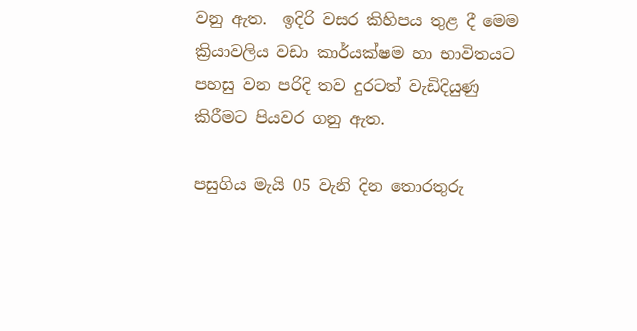වනු ඇත.  ඉදිරි වසර කිහිපය තුළ දී මෙම ක්‍රියාවලිය වඩා කාර්යක්ෂම හා භාවිතයට පහසු වන පරිදි තව දුරටත් වැඩිදියුණු කිරීමට පියවර ගනු ඇත.

පසුගිය මැයි 05 වැනි දින තොරතුරු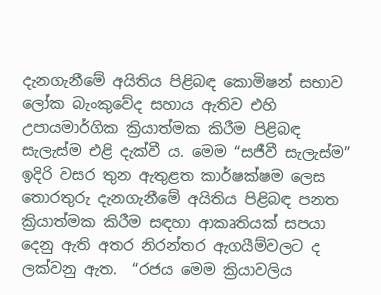දැනගැනීමේ අයිතිය පිළිබඳ කොමිෂන් සභාව ලෝක බැංකුවේද සහාය ඇතිව එහි උපායමාර්ගික ක්‍රියාත්මක කිරීම පිළිබඳ සැලැස්ම එළි දැක්වී ය. මෙම “සජීවී සැලැස්ම” ඉදිරි වසර තුන ඇතුළත කාර්ෂක්ෂම ලෙස තොරතුරු දැනගැනීමේ අයිතිය පිළිබඳ පනත ක්‍රියාත්මක කිරීම සඳහා ආකෘතියක් සපයා දෙනු ඇති අතර නිරන්තර ඇගයීම්වලට ද ලක්වනු ඇත.  “රජය මෙම ක්‍රියාවලිය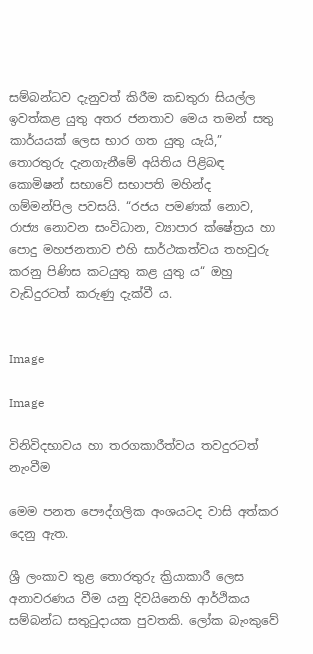සම්බන්ධව දැනුවත් කිරීම කඩතුරා සියල්ල ඉවත්කළ යුතු අතර ජනතාව මෙය තමන් සතු කාර්යයක් ලෙස භාර ගත යුතු යැයි,” තොරතුරු දැනගැනීමේ අයිතිය පිළිබඳ කොමිෂන් සභාවේ සභාපති මහින්ද ගම්මන්පිල පවසයි. “රජය පමණක් නොව, රාජ්‍ය නොවන සංවිධාන, ව්‍යාපාර ක්ෂේත්‍ර‍ය හා පොදු මහජනතාව එහි සාර්ථකත්වය තහවුරු කරනු පිණිස කටයුතු කළ යුතු ය“ ඔහු වැඩිදුරටත් කරුණු දැක්වී ය.


Image

Image

විනිවිදභාවය හා තරගකාරීත්වය තවදුරටත් නැංවීම

මෙම පනත පෞද්ගලික අංශයටද වාසි අත්කර දෙනු ඇත.

ශ්‍රී ලංකාව තුළ තොරතුරු ක්‍රියාකාරී ලෙස අනාවරණය වීම යනු දිවයිනෙහි ආර්ථිකය සම්බන්ධ සතුටුදායක පුවතකි. ලෝක බැංකුවේ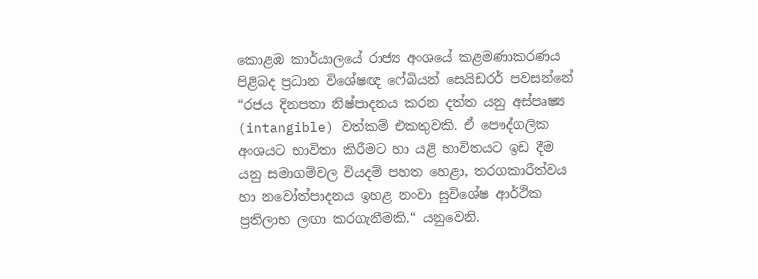කොළඹ කාර්යාලයේ රාජ්‍ය අංශයේ කළමණාකරණය පිළිබද ප්‍ර‍ධාන විශේෂඥ ෆේබියන් සෙයිඩරර් පවසන්නේ “රජය දිනපතා නිෂ්පාදනය කරන දත්ත යනු අස්පෘෂ්‍ය (intangible) වත්කම් එකතුවකි. ඒ පෞද්ගලික අංශයට භාවිතා කිරීමට හා යළි භාවිතයට ඉඩ දීම යනු සමාගම්වල වියදම් පහත හෙළා, තරගකාරීත්වය හා නවෝත්පාදනය ඉහළ නංවා සුවිශේෂ ආර්ථික ප්‍ර‍තිලාභ ලඟා කරගැනීමකි.“ යනුවෙනි.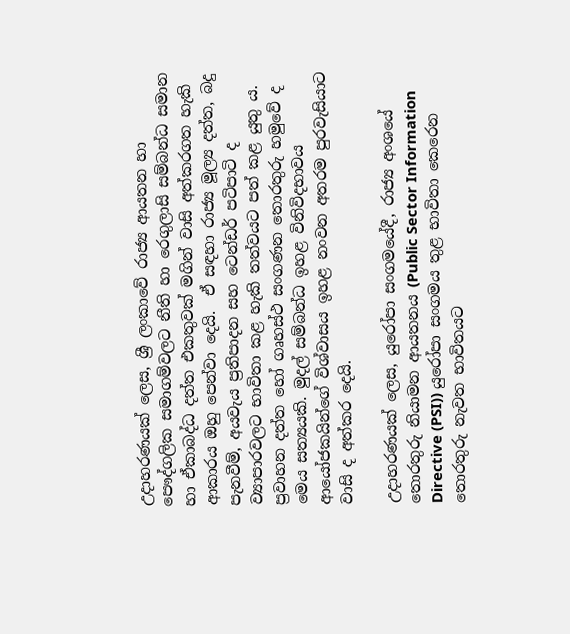උදාහරණයක් ලෙස, ශ්‍රී ලංකාවේ රාජ්‍ය ආයතන හා පෞද්ගලික සමාගම්වලට නීති හා රෙගුලාසි සම්බන්ධ සමාන හා ඒකාබද්ධ දත්ත එකතුවක් මගින් වාසි අත්කරගත හැකි ආකාරය ඔහු පෙන්වා දෙයි.  ඒ සඳහා රාජ්‍ය මූල්‍ය දත්ත, බදු පැනවීම්, අයවැය ප්‍ර‍තිපාදන සහ ටෙන්ඩර් පටිපාටි ද ව්‍යාපාරවලට භාවිතා කළ හැකි තත්වයට පත් කළ යුතු ය.  ප්‍ර‍වාහන දත්ත හෝ ගෘහස්ථ සංගණන තොරතුරු හමුවේ ද මෙය සත්‍යයකි. මුදල් සම්බන්ධ ඉහළ විනිවිදභාවය ආයෝජකයින්ගේ විශ්වාසය ඉහළ නංවන අතරම පුරවැසියාට වාසි ද අත්කර දෙයි.

උදාහරණයක් ලෙස, යුරෝපා සංගමයේදී, රාජ්‍ය අංශයේ තොරතුරු නියාමන ආයතනය (Public Sector Information Directive (PSI)) යුරෝපා සංගමය තුළ භාවිතා කෙරෙන තොරතුරු නැවත භාවිතයට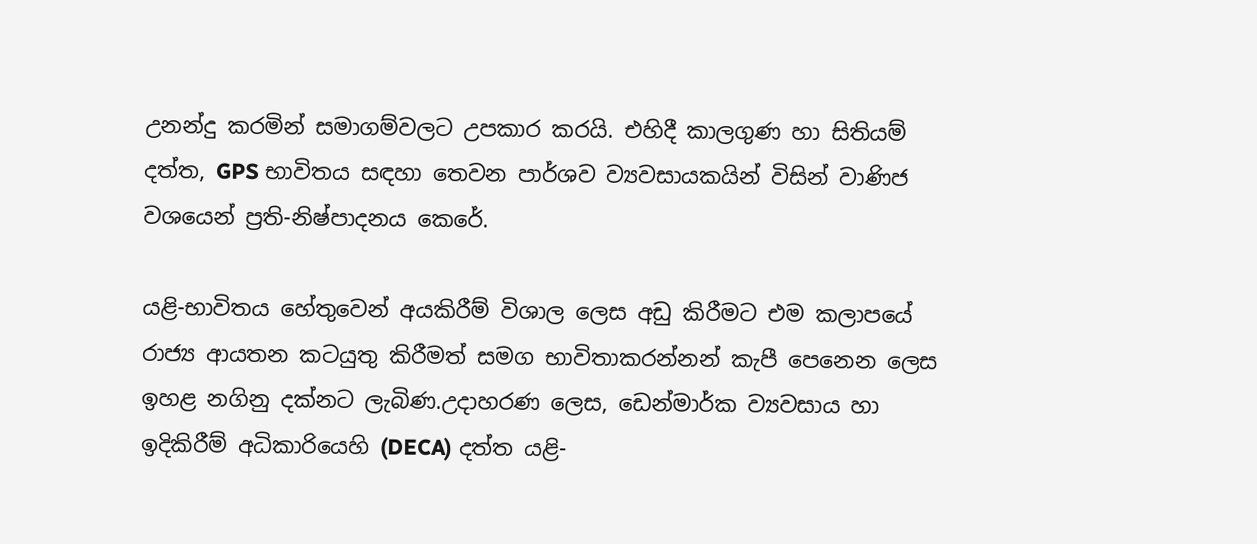උනන්දු කරමින් සමාගම්වලට උපකාර කරයි. එහිදී කාලගුණ හා සිතියම් දත්ත, GPS භාවිතය සඳහා තෙවන පාර්ශව ව්‍යවසායකයින් විසින් වාණිජ වශයෙන් ප්‍ර‍ති-නිෂ්පාදනය කෙරේ.

යළි-භාවිතය හේතුවෙන් අයකිරීම් විශාල ලෙස අඩු කිරීමට එම කලාපයේ රාජ්‍ය ආයතන කටයුතු කිරීමත් සමග භාවිතාකරන්නන් කැපී පෙනෙන ලෙස ඉහළ නගිනු දක්නට ලැබිණ.උදාහරණ ලෙස, ඩෙන්මාර්ක ව්‍යවසාය හා ඉදිකිරීම් අධිකාරියෙහි (DECA) දත්ත යළි-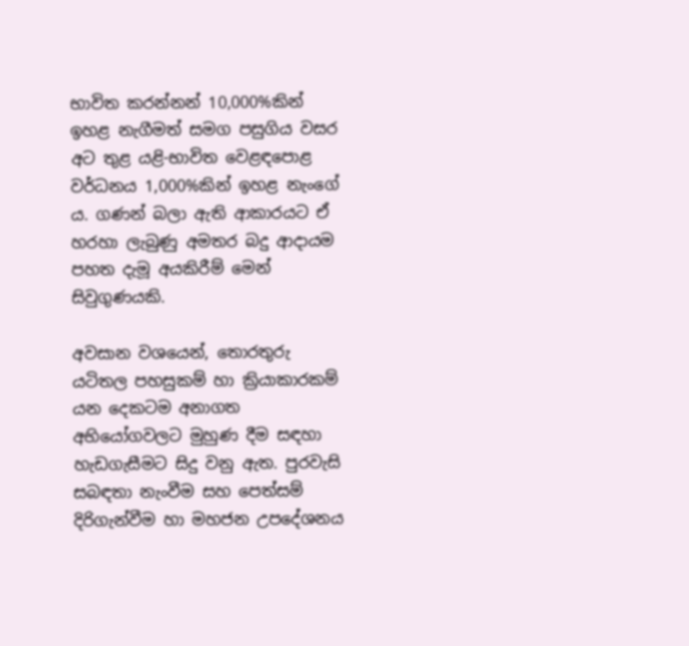භාවිත කරන්නන් 10,000%කින් ඉහළ නැගීමත් සමග පසුගිය වසර අට තුළ යළි-භාවිත වෙළඳපොළ වර්ධනය 1,000%කින් ඉහළ නැංගේ ය. ගණන් බලා ඇති ආකාරයට ඒ හරහා ලැබුණු අමතර බදු ආදායම පහත දැමූ අයකිරීම් මෙන් සිවුගුණයකි.

අවසාන වශයෙන්, තොරතුරු යටිතල පහසුකම් හා ක්‍රියාකාරකම් යන දෙකටම අනාගත අභියෝගවලට මුහුණ දීම සඳහා හැඩගැසීමට සිදු වනු ඇත. පුරවැසි සබඳතා නැංවීම සහ පෙත්සම් දිරිගැන්වීම හා මහජන උපදේශනය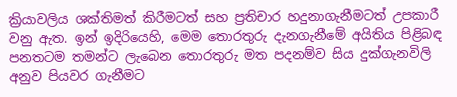ක්‍රියාවලිය ශක්තිමත් කිරීමටත් සහ ප්‍ර‍තිචාර හදුනාගැනීමටත් උපකාරී වනු ඇත. ඉන් ඉදිරියෙහි, මෙම තොරතුරු දැනගැනීමේ අයිතිය පිළිබඳ පනතටම තමන්ට ලැබෙන තොරතුරු මත පදනම්ව සිය දුක්ගැනවිලි අනුව පියවර ගැනීමට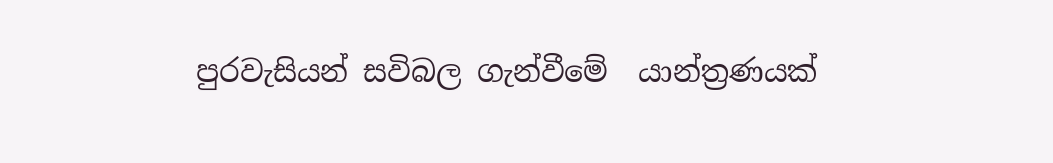පුරවැසියන් සවිබල ගැන්වීමේ  යාන්ත්‍රණයක්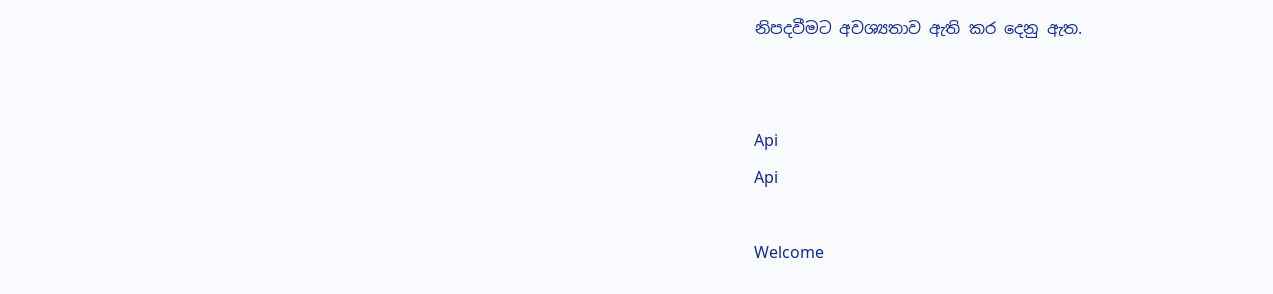නිපදවීමට අවශ්‍යතාව ඇති කර දෙනු ඇත.


Api
Api

Welcome